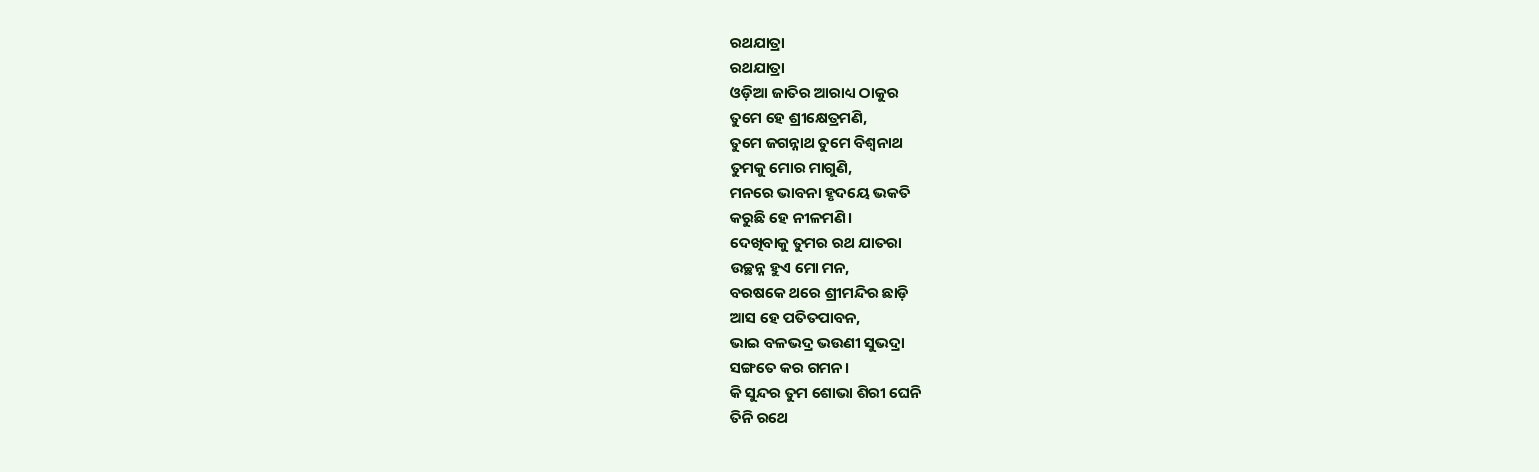ରଥଯାତ୍ରା
ରଥଯାତ୍ରା
ଓଡ଼ିଆ ଜାତିର ଆରାଧ୍ୟ ଠାକୁର
ତୁମେ ହେ ଶ୍ରୀକ୍ଷେତ୍ରମଣି,
ତୁମେ ଜଗନ୍ନାଥ ତୁମେ ବିଶ୍ବନାଥ
ତୁମକୁ ମୋର ମାଗୁଣି,
ମନରେ ଭାବନା ହୃଦୟେ ଭକତି
କରୁଛି ହେ ନୀଳମଣି।
ଦେଖିବାକୁ ତୁମର ରଥ ଯାତରା
ଉଚ୍ଛନ୍ନ ହୁଏ ମୋ ମନ,
ବରଷକେ ଥରେ ଶ୍ରୀମନ୍ଦିର ଛାଡ଼ି
ଆସ ହେ ପତିତପାବନ,
ଭାଇ ବଳଭଦ୍ର ଭଉଣୀ ସୁଭଦ୍ରା
ସଙ୍ଗତେ କର ଗମନ।
କି ସୁନ୍ଦର ତୁମ ଶୋଭା ଶିରୀ ଘେନି
ତିନି ରଥେ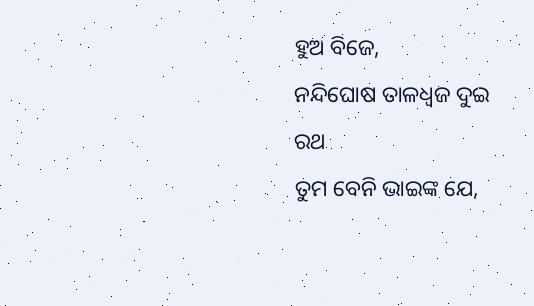ହୁଅ ବିଜେ,
ନନ୍ଦିଘୋଷ ତାଳଧ୍ଵଜ ଦୁଇ ରଥ
ତୁମ ବେନି ଭାଇଙ୍କ ଯେ,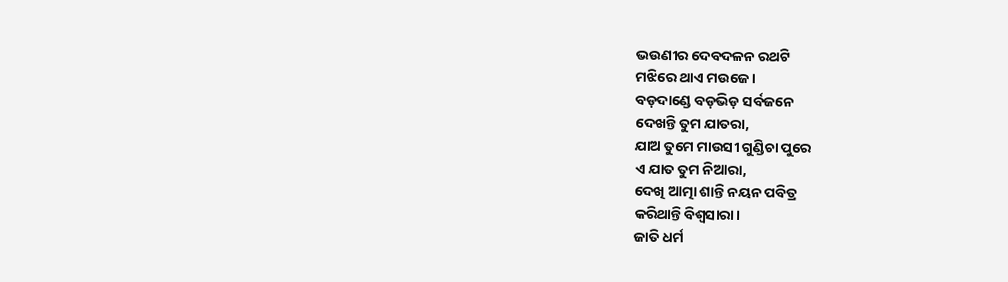ଭଉଣୀର ଦେବଦଳନ ରଥଟି
ମଝିରେ ଥାଏ ମଉଜେ।
ବଡ଼ଦାଣ୍ଡେ ବଡ଼ଭିଡ଼ ସର୍ବଜନେ
ଦେଖନ୍ତି ତୁମ ଯାତରା,
ଯାଅ ତୁମେ ମାଉସୀ ଗୁଣ୍ଡିଚା ପୁରେ
ଏ ଯାତ ତୁମ ନିଆରା,
ଦେଖି ଆତ୍ମା ଶାନ୍ତି ନୟନ ପବିତ୍ର
କରିଥାନ୍ତି ବିଶ୍ଵସାରା।
ଜାତି ଧର୍ମ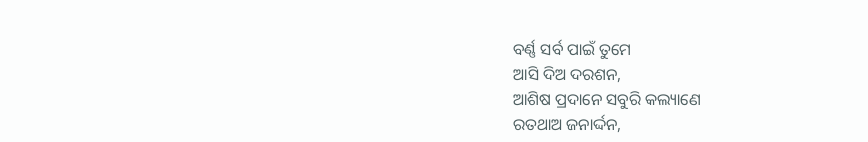ବର୍ଣ୍ଣ ସର୍ବ ପାଇଁ ତୁମେ
ଆସି ଦିଅ ଦରଶନ,
ଆଶିଷ ପ୍ରଦାନେ ସବୁରି କଲ୍ୟାଣେ
ରତଥାଅ ଜନାର୍ଦ୍ଦନ,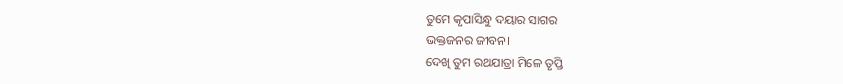ତୁମେ କୃପାସିନ୍ଧୁ ଦୟାର ସାଗର
ଭକ୍ତଜନର ଜୀବନ।
ଦେଖି ତୁମ ରଥଯାତ୍ରା ମିଳେ ତୃପ୍ତି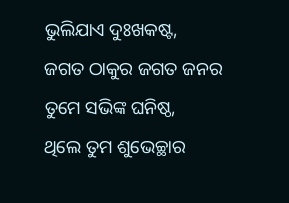ଭୁଲିଯାଏ ଦୁଃଖକଷ୍ଟ,
ଜଗତ ଠାକୁର ଜଗତ ଜନର
ତୁମେ ସଭିଙ୍କ ଘନିଷ୍ଠ,
ଥିଲେ ତୁମ ଶୁଭେଚ୍ଛାର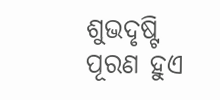ଶୁଭଦୃଷ୍ଟି
ପୂରଣ ହୁଏ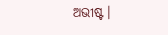ଅଭୀଷ୍ଟ।